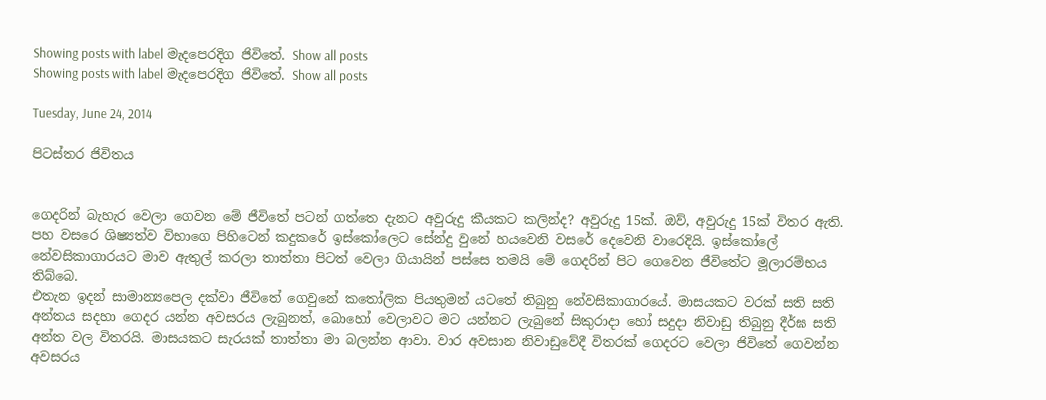Showing posts with label මැදපෙරදිග ජිවිතේ. Show all posts
Showing posts with label මැදපෙරදිග ජිවිතේ. Show all posts

Tuesday, June 24, 2014

පිටස්තර ජිවිතය


ගෙදරින් බැහැර වෙලා ගෙවන මේ ජීවිතේ පටන් ගත්තෙ දැනට අවුරුදු කීයකට කලින්ද? අවුරුදු 15ක්. ඔව්, අවුරුදු 15ක් විතර ඇති. පහ වසරෙ ශිෂ්‍යත්ව විභාගෙ පිහිටෙන් කදුකරේ ඉස්කෝලෙට සේන්දු වුනේ හයවෙනි වසරේ දෙවෙනි වාරෙදියි. ඉස්කෝලේ නේවසිකාගාරයට මාව ඇතුල් කරලා තාත්තා පිටත් වෙලා ගියායින් පස්සෙ තමයි මේ ගෙදරින් පිට ගෙවෙන ජීවිතේට මූලාරම්භය තිබ්බෙ.
එතැන ඉදන් සාමාන්‍යපෙල දක්වා ජීවිතේ ගෙවුනේ කතෝලික පියතුමන් යටතේ තිබුනු නේවසිකාගාරයේ. මාසයකට වරක් සති සති අන්තය සදහා ගෙදර යන්න අවසරය ලැබුනත්, බොහෝ වෙලාවට මට යන්නට ලැබුනේ සිකුරාදා හෝ සදුදා නිවාඩු තිබුනු දීර්ඝ සති අන්ත වල විතරයි. මාසයකට සැරයක් තාත්තා මා බලන්න ආවා. වාර අවසාන නිවාඩුවේදී විතරක් ගෙදරට වෙලා ජිවිතේ ගෙවන්න අවසරය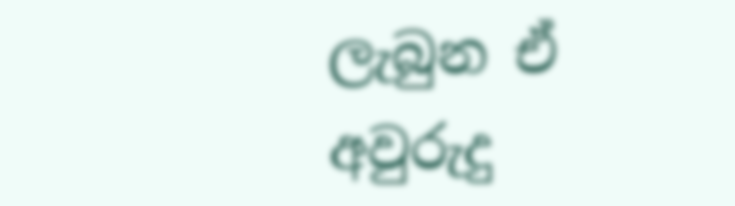ලැබුන ඒ අවුරුදු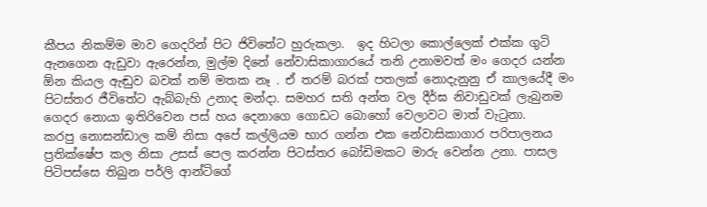කීපය නිකම්ම මාව ගෙදරින් පිට ජිවිතේට හුරුකලා.  ඉද හිටලා කොල්ලෙක් එක්ක ගුටි ඇනගෙන ඇඩුවා ඇරෙන්න, මුල්ම දිනේ නේවාසිකාගාරයේ තනි උනාමවත් මං ගෙදර යන්න ඕන කියල ඇඬුව බවක් නම් මතක නෑ . ඒ තරම් බරක් පතලක් නොදැනුනු ඒ කාලයේදී මං පිටස්තර ජීවිතේට ඇබ්බැහි උනාද මන්දා. සමහර සති අන්ත වල දීර්ඝ නිවාඩුවක් ලැබුනම ගෙදර නොයා ඉතිරිවෙන පස් හය දෙනාගෙ ගොඩට බොහෝ වෙලාවට මාත් වැටුනා.
කරපු නොසන්ඩාල කම් නිසා අපේ කල්ලියම භාර ගන්න එක නේවාසිකාගාර පරිපාලනය ප්‍රතික්ෂේප කල නිසා උසස් පෙල කරන්න පිටස්තර බෝඩිමකට මාරු වෙන්න උනා. පාසල පිටිපස්සෙ තිබුන පර්ලි ආන්ටිගේ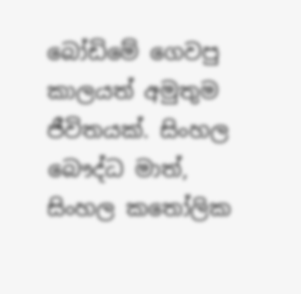බෝඩිමේ ගෙවපු කාලයත් අමුතුම ජීවිතයක්. සිංහල බෞද්ධ මාත්, සිංහල කතෝලික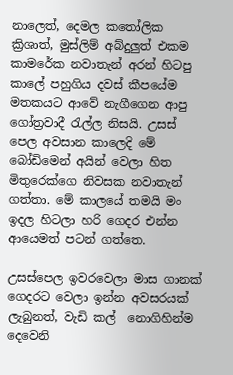නාලෙත්, දෙමල කතෝලික ක්‍රිශාත්, මුස්ලිම් අබ්දුලුත් එකම කාමරේක නවාතැන් අරන් හිටපු කාලේ පහුගිය දවස් කීපයේම මතකයට ආවේ නැගීගෙන ආපු ගෝත්‍රවාදී රැල්ල නිසයි. උසස් පෙල අවසාන කාලෙදි මේ බෝඩිමෙන් අයින් වෙලා හිත මිතුරෙක්ගෙ නිවසක නවාතැන් ගත්තා. මේ කාලයේ තමයි මං ඉදල හිටලා හරි ගෙදර එන්න ආයෙමත් පටන් ගත්තෙ.

උසස්පෙල ඉවරවෙලා මාස ගානක් ගෙදරට වෙලා ඉන්න අවසරයක් ලැබුනත්, වැඩි කල්  නොගිහින්ම දෙවෙනි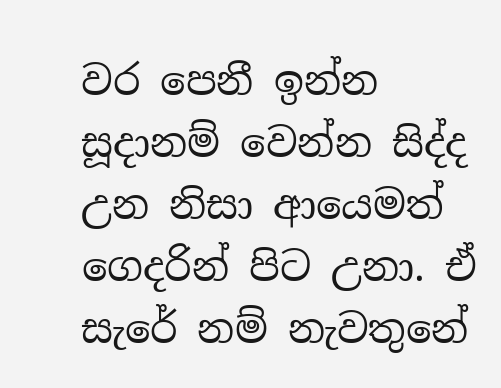වර පෙනී ඉන්න සූදානම් වෙන්න සිද්ද උන නිසා ආයෙමත් ගෙදරින් පිට උනා. ඒ සැරේ නම් නැවතුනේ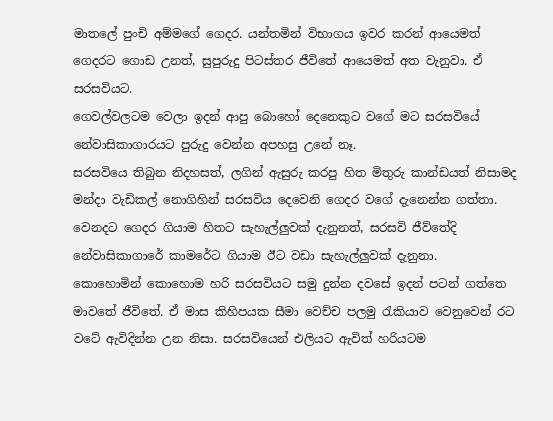මාතලේ පුංචි අම්මගේ ගෙදර. යන්තමින් විභාගය ඉවර කරන් ආයෙමත් ගෙදරට ගොඩ උනත්, සුපුරුදු පිටස්තර ජීවිතේ ආයෙමත් අත වැනුවා. ඒ සරසවියට.
ගෙවල්වලටම වෙලා ඉදන් ආපු බොහෝ දෙනෙකුට වගේ මට සරසවියේ නේවාසිකාගාරයට පුරුදු වෙන්න අපහසු උනේ නෑ.
සරසවියෙ තිබුන නිදහසත්, ලගින් ඇසුරු කරපු හිත මිතුරු කාන්ඩයත් නිසාමද මන්දා වැඩිකල් නොගිහින් සරසවිය දෙවෙනි ගෙදර වගේ දැනෙන්න ගත්තා. වෙනදට ගෙදර ගියාම හිතට සැහැල්ලුවක් දැනුනත්, සරසවි ජීව්තේදි නේවාසිකාගාරේ කාමරේට ගියාම ඊට වඩා සැහැල්ලුවක් දැනුනා.
කොහොමින් කොහොම හරි සරසවියට සමු දුන්න දවසේ ඉදන් පටන් ගත්තෙ මාවතේ ජීවිතේ. ඒ මාස කිහිපයක සීමා වෙච්ච පලමු රැකියාව වෙනුවෙන් රට වටේ ඇවිදින්න උන නිසා. සරසවියෙන් එලියට ඇවිත් හරියටම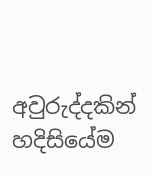අවුරුද්දකින් හදිසියේම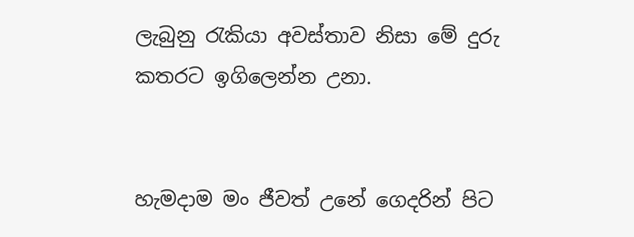ලැබුනු රැකියා අවස්තාව නිසා මේ දුරු කතරට ඉගිලෙන්න උනා.


හැමදාම මං ජීවත් උනේ ගෙදරින් පිට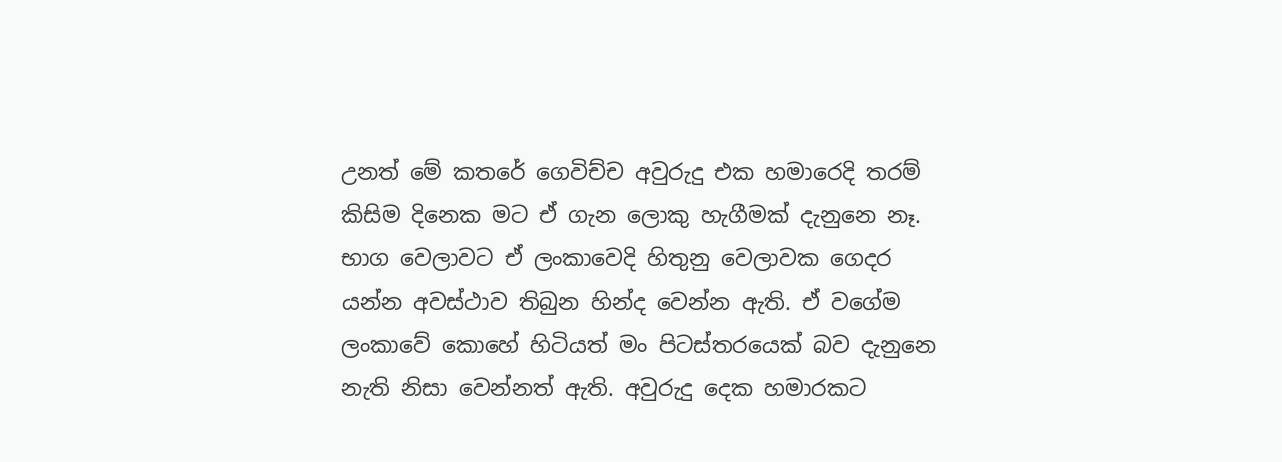උනත් මේ කතරේ ගෙවිච්ච අවුරුදු එක හමාරෙදි තරම් කිසිම දිනෙක මට ඒ ගැන ලොකු හැගීමක් දැනුනෙ නෑ. භාග වෙලාවට ඒ ලංකාවෙදි හිතුනු වෙලාවක ගෙදර යන්න අවස්ථාව තිබුන හින්ද වෙන්න ඇති. ඒ වගේම ලංකාවේ කොහේ හිටියත් මං පිටස්තරයෙක් බව දැනුනෙ නැති නිසා වෙන්නත් ඇති. අවුරුදු දෙක හමාරකට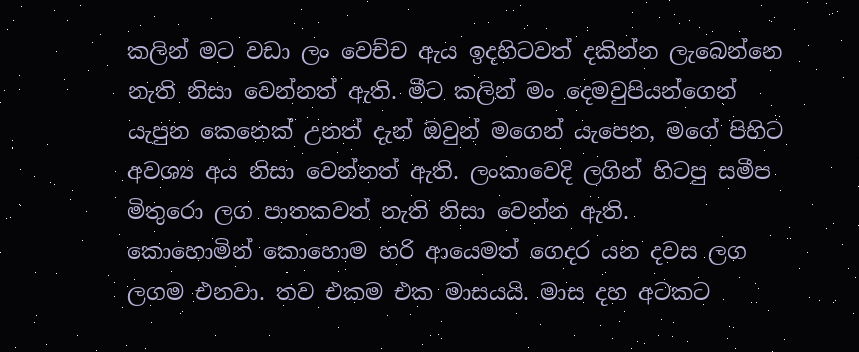කලින් මට වඩා ලං වෙච්ච ඇය ඉදහිටවත් දකින්න ලැබෙන්නෙ නැති නිසා වෙන්නත් ඇති. මීට කලින් මං දෙමවුපියන්ගෙන් යැපුන කෙනෙක් උනත් දැන් ඔවුන් මගෙන් යැපෙන, මගේ පිහිට අවශ්‍ය අය නිසා වෙන්නත් ඇති. ලංකාවෙදි ලගින් හිටපු සමීප මිතුරො ලග පාතකවත් නැති නිසා වෙන්න ඇති.
කොහොමින් කොහොම හරි ආයෙමත් ගෙදර යන දවස ලග ලගම එනවා. තව එකම එක මාසයයි. මාස දහ අටකට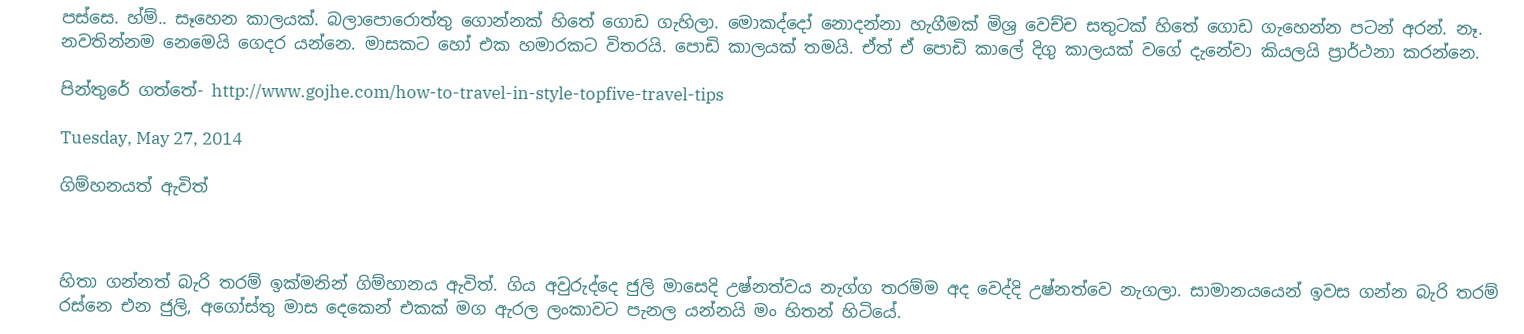පස්සෙ. හ්ම්.. සෑහෙන කාලයක්. බලාපොරොත්තු ගොන්නක් හිතේ ගොඩ ගැහිලා. මොකද්දෝ නොදන්නා හැගීමක් මිශ්‍ර වෙච්ච සතුටක් හිතේ ගොඩ ගැහෙන්න පටන් අරන්. නෑ. නවතින්නම නෙමෙයි ගෙදර යන්නෙ. මාසකට හෝ එක හමාරකට විතරයි. පොඩි කාලයක් තමයි. ඒත් ඒ පොඩි කාලේ දිගු කාලයක් වගේ දැනේවා කියලයි ප්‍රාර්ථනා කරන්නෙ.

පින්තුරේ ගත්තේ- http://www.gojhe.com/how-to-travel-in-style-topfive-travel-tips

Tuesday, May 27, 2014

ගිම්හනයත් ඇවිත්



හිතා ගන්නත් බැරි තරම් ඉක්මනින් ගිම්හානය ඇවිත්. ගිය අවුරුද්දෙ ජුලි මාසෙදි උෂ්නත්වය නැග්ග තරම්ම අද වෙද්දි උෂ්නත්වෙ නැගලා. සාමානයයෙන් ඉවස ගන්න බැරි තරම් රස්නෙ එන ජුලි, අගෝස්තු මාස දෙකෙන් එකක් මග ඇරල ලංකාවට පැනල යන්නයි මං හිතන් හිටියේ.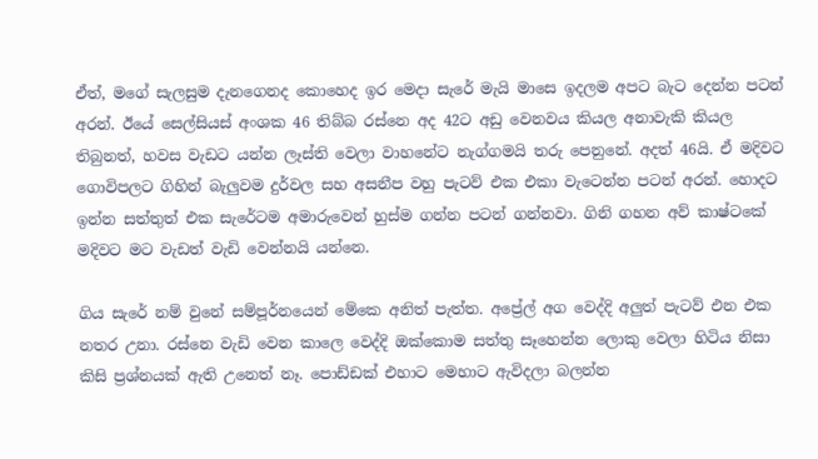ඒත්, මගේ සැලසුම දැනගෙනද කොහෙද ඉර මෙදා සැරේ මැයි මාසෙ ඉදලම අපට බැට දෙන්න පටන් අරන්. ඊයේ සෙල්සියස් අංශක 46 තිබ්බ රස්නෙ අද 42ට අඩු වෙනවය කියල අනාවැකි කියල තිබුනත්, හවස වැඩට යන්න ලෑස්ති වෙලා වාහනේට නැග්ගමයි තරු පෙනුනේ. අදත් 46යි. ඒ මදිවට ගොවිපලට ගිහින් බැලුවම දුර්වල සහ අසනීප වහු පැටව් එක එකා වැටෙන්න පටන් අරන්. හොදට ඉන්න සත්තුත් එක සැරේටම අමාරුවෙන් හුස්ම ගන්න පටන් ගන්නවා. ගිනි ගහන අව් කාෂ්ටකේ මදිවට මට වැඩත් වැඩි වෙන්නයි යන්නෙ.

ගිය සැරේ නම් වුනේ සම්පූර්නයෙන් මේකෙ අනිත් පැත්ත. අප්‍රේල් අග වෙද්දි අලුත් පැටව් එන එක නතර උනා. රස්නෙ වැඩි වෙන කාලෙ වෙද්දි ඔක්කොම සත්තු සෑහෙන්න ලොකු වෙලා හිටිය නිසා කිසි ප්‍රශ්නයක් ඇති උනෙත් නෑ. පොඩ්ඩක් එහාට මෙහාට ඇවිදලා බලන්න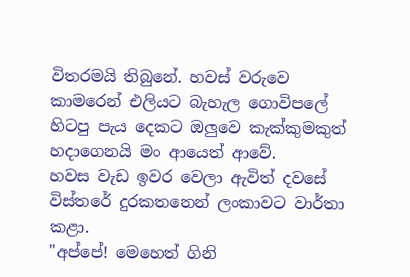විතරමයි තිබුනේ. හවස් වරුවෙ කාමරෙන් එලියට බැහැල ගොවිපලේ හිටපු පැය දෙකට ඔලුවෙ කැක්කුමකුත් හදාගෙනයි මං ආයෙත් ආවේ.
හවස වැඩ ඉවර වෙලා ඇවිත් දවසේ විස්තරේ දුරකතනෙන් ලංකාවට වාර්තා කළා.
"අප්පේ! මෙහෙත් ගිනි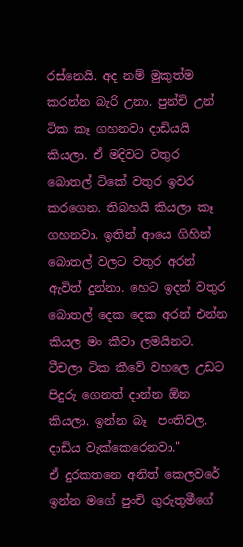රස්නෙයි. අද නම් මුකුත්ම කරන්න බැරි උනා. පුන්චි උන් ටික කෑ ගහනවා දාඩියයි කියලා. ඒ මදිවට වතුර බොතල් ටිකේ වතුර ඉවර කරගෙන. තිබහයි කියලා කෑ ගහනවා. ඉතින් ආයෙ ගිහින් බොතල් වලට වතුර අරන් ඇවිත් දුන්නා. හෙට ඉදන් වතුර බොතල් දෙක දෙක අරන් එන්න කියල මං කීවා ලමයිනට. ටීචලා ටික කීවේ වහලෙ උඩට පිදුරු ගෙනත් දාන්න ඕන කියලා. ඉන්න බෑ  පංතිවල. දාඩිය වැක්කෙරෙනවා."
ඒ දුරකතනෙ අනිත් කෙලවරේ ඉන්න මගේ පුංචි ගුරුතුමීගේ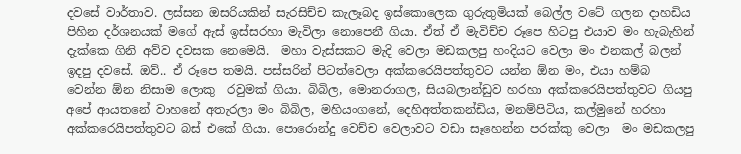දවසේ වාර්තාව. ලස්සන ඔසරියකින් සැරසිච්ච කැලෑබද ඉස්කොලෙක ගුරුතුමියක් බෙල්ල වටේ ගලන දාහඩිය පිහින දර්ශනයක් මගේ ඇස් ඉස්සරහා මැවිලා නොපෙනී ගියා. ඒත් ඒ මැවිච්ච රූපෙ හිටපු එයාව මං හැබැහින් දැක්කෙ ගිනි අව්ව දවසක නෙමෙයි.  මහා වැස්සකට මැදි වෙලා මඩකලපු හංදියට වෙලා මං එනකල් බලන් ඉදපු දවසේ. ඔව්.. ඒ රූපෙ තමයි. පස්සරින් පිටත්වෙලා අක්කරෙයිපත්තුවට යන්න ඕන මං, එයා හම්බ වෙන්න ඕන නිසාම ලොකු  රවුමක් ගියා. බිබිල, මොනරාගල, සියබලාන්ඩුව හරහා අක්කරෙයිපත්තුවට ගියපු අපේ ආයතනේ වාහනේ අතැරලා මං බිබිල, මහියංගනේ, දෙහිඅත්තකන්ඩිය, මනම්පිටිය, කල්මුනේ හරහා අක්කරෙයිපත්තුවට බස් එකේ ගියා. පොරොන්දු වෙච්ච වෙලාවට වඩා සෑහෙන්න පරක්කු වෙලා  මං මඩකලපු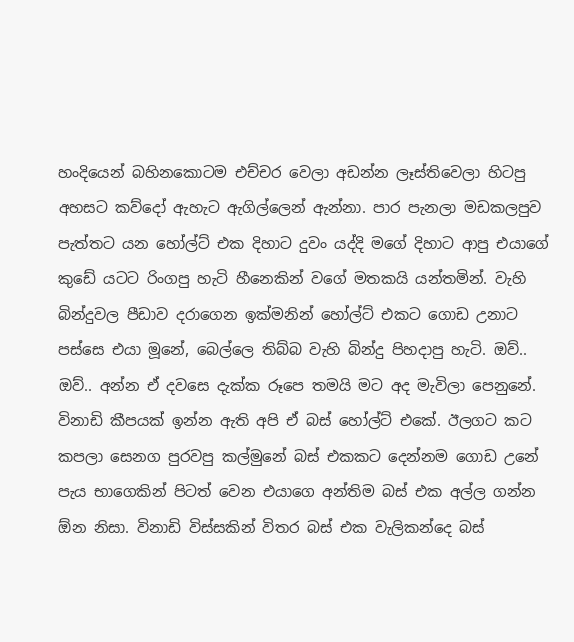හංදියෙන් බහිනකොටම එච්චර වෙලා අඩන්න ලෑස්තිවෙලා හිටපු අහසට කව්දෝ ඇහැට ඇගිල්ලෙන් ඇන්නා. පාර පැනලා මඩකලපුව පැත්තට යන හෝල්ට් එක දිහාට දුවං යද්දි මගේ දිහාට ආපු එයාගේ කුඩේ යටට රිංගපු හැටි හීනෙකින් වගේ මතකයි යන්තමින්. වැහි බින්දුවල පීඩාව දරාගෙන ඉක්මනින් හෝල්ට් එකට ගොඩ උනාට පස්සෙ එයා මූනේ, බෙල්ලෙ තිබ්බ වැහි බින්දු පිහදාපු හැටි. ඔව්.. ඔව්.. අන්න ඒ දවසෙ දැක්ක රූපෙ තමයි මට අද මැවිලා පෙනුනේ. විනාඩි කීපයක් ඉන්න ඇති අපි ඒ බස් හෝල්ට් එකේ. ඊලගට කට කපලා සෙනග පුරවපු කල්මුනේ බස් එකකට දෙන්නම ගොඩ උනේ පැය භාගෙකින් පිටත් වෙන එයාගෙ අන්තිම බස් එක අල්ල ගන්න ඕන නිසා. විනාඩි විස්සකින් විතර බස් එක වැලිකන්දෙ බස්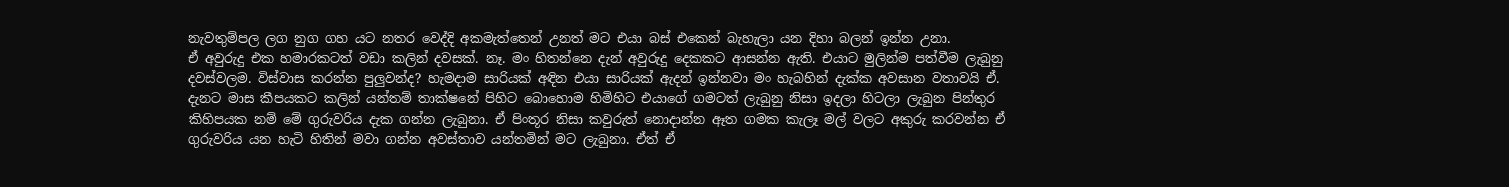නැවතුම්පල ලග නුග ගහ යට නතර වෙද්දි අකමැත්තෙන් උනත් මට එයා බස් එකෙන් බැහැලා යන දිහා බලන් ඉන්න උනා.
ඒ අවුරුදු එක හමාරකටත් වඩා කලින් දවසක්. නෑ. මං හිතන්නෙ දැන් අවුරුදු දෙකකට ආසන්න ඇති. එයාට මුලින්ම පත්වීම ලැබුනු දවස්වලම. විස්වාස කරන්න පුලුවන්ද? හැමදාම සාරියක් අඳින එයා සාරියක් ඇදන් ඉන්නවා මං හැබහින් දැක්ක අවසාන වතාවයි ඒ. දැනට මාස කීපයකට කලින් යන්තම් තාක්ෂනේ පිහිට බොහොම හිමිහිට එයාගේ ගමටත් ලැබුනු නිසා ඉදලා හිටලා ලැබුන පින්තුර කිහිපයක නම් මේ ගුරුවරිය දැක ගන්න ලැබුනා. ඒ පිංතූර නිසා කවුරුත් නොදාන්න ඈත ගමක කැලෑ මල් වලට අකුරු කරවන්න ඒ ගුරුවරිය යන හැටි හිතින් මවා ගන්න අවස්තාව යන්තමින් මට ලැබුනා. ඒත් ඒ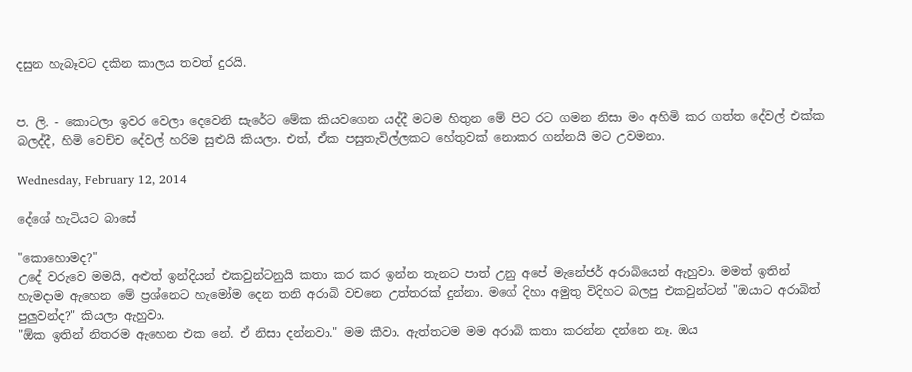දසුන හැබෑවට දකින කාලය තවත් දුරයි.


ප. ලි. - කොටලා ඉවර වෙලා දෙවෙනි සැරේට මේක කියවගෙන යද්දී මටම හිතුන මේ පිට රට ගමන නිසා මං අහිමි කර ගත්ත දේවල් එක්ක බලද්දී, හිමි වෙච්ච දේවල් හරිම සුළුයි කියලා. එත්, ඒක පසුතැවිල්ලකට හේතුවක් නොකර ගන්නයි මට උවමනා.

Wednesday, February 12, 2014

දේශේ හැටියට බාසේ

"කොහොමද?"
උදේ වරුවෙ මමයි, අළුත් ඉන්දියන් එකවුන්ටනුයි කතා කර කර ඉන්න තැනට පාත් උනු අපේ මැනේජර් අරාබියෙන් ඇහුවා. මමත් ඉතින් හැමදාම ඇහෙන මේ ප්‍රශ්නෙට හැමෝම දෙන තනි අරාබි වචනෙ උත්තරක් දුන්නා. මගේ දිහා අමුතු විදිහට බලපු එකවුන්ටන් "ඔයාට අරාබිත් පුලුවන්ද?" කියලා ඇහුවා.
"ඕක ඉතින් නිතරම ඇහෙන එක නේ. ඒ නිසා දන්නවා." මම කීවා. ඇත්තටම මම අ‍රාබි කතා කරන්න දන්නෙ නෑ. ඔය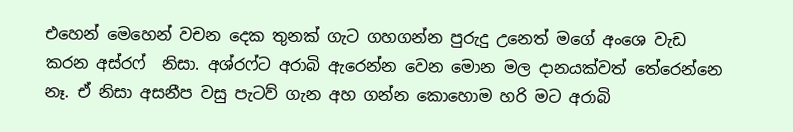එහෙන් මෙහෙන් වචන දෙක තුනක් ගැට ගහගන්න පුරුදු උනෙත් මගේ අංශෙ වැඩ කරන අස්රෆ්  නිසා. අශ්රෆ්ට අරාබි ඇරෙන්න වෙන මොන මල දානයක්වත් තේරෙන්නෙ නෑ. ඒ නිසා අසනීප වසු පැටව් ගැන අහ ගන්න කොහොම හරි මට අරාබි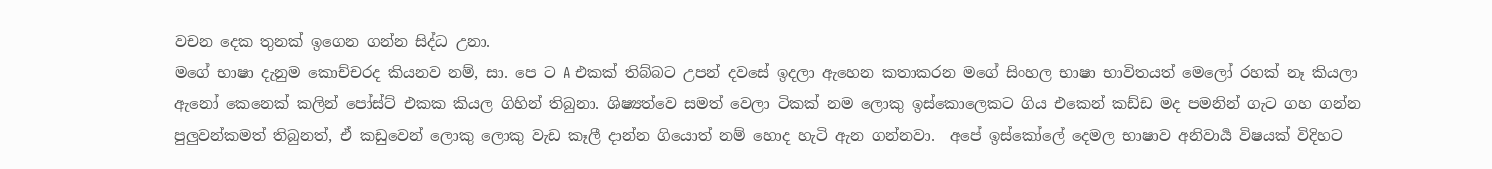වචන දෙක තුනක් ඉගෙන ගන්න සිද්ධ උනා.
මගේ භාෂා දැනුම කොච්චරද කියනව නම්, සා. පෙ ට A එකක් තිබ්බට උපන් දවසේ ඉදලා ඇහෙන කතාකරන මගේ සිංහල භාෂා භාවිතයත් මෙලෝ රහක් නෑ කියලා ඇනෝ කෙනෙක් කලින් පෝස්ට් එකක කියල ගිහින් තිබුනා. ශිෂ්‍යත්වෙ සමත් වෙලා ටිකක් නම ලොකු ඉස්කොලෙකට ගිය එකෙන් කඩ්ඩ මද පමනින් ගැට ගහ ගන්න පුලුවන්කමත් තිබුනත්, ඒ කඩුවෙන් ලොකු ලොකු වැඩ කෑලී දාන්න ගියොත් නම් හොද හැටි ඇන ගන්නවා.  අපේ ඉස්කෝලේ දෙමල භාෂාව අනිවාර්‍ය විෂයක් විදිහට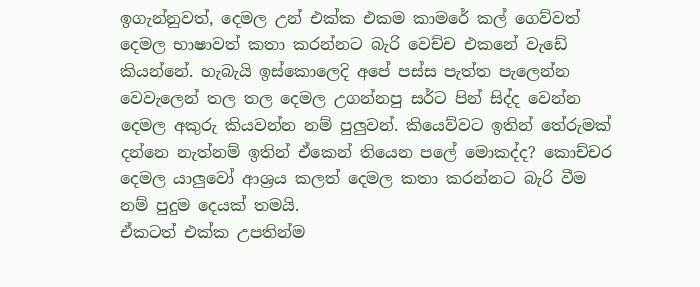ඉගැන්නුවත්, දෙමල උන් එක්ක එකම කාමරේ කල් ගෙව්වත් දෙමල භාෂාවත් කතා කරන්නට බැරි වෙච්ච එකනේ වැඩේ කියන්නේ. හැබැයි ඉස්කොලෙදි අපේ පස්ස පැත්ත පැලෙන්න වෙවැලෙන් තල තල දෙමල උගන්නපු සර්ට පින් සිද්ද වෙන්න දෙමල අකුරු කියවන්න නම් පුලුවන්. කියෙව්වට ඉතින් තේරුමක් දන්නෙ නැත්නම් ඉතින් ඒකෙන් තියෙන පලේ මොකද්ද? කොච්චර දෙමල යාලුවෝ ආශ්‍රය කලත් දෙමල කතා කරන්නට බැරි වීම නම් පුදුම දෙ‍යක් තමයි.
ඒකටත් එක්ක උපතින්ම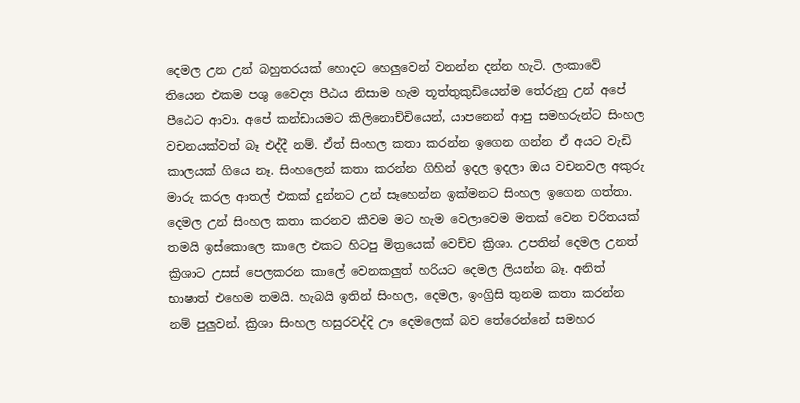දෙමල උන උන් බහුතරයක් හොදට හෙලුවෙන් වනන්න දන්න හැටි. ලංකාවේ තියෙන එකම පශු වෛද්‍ය පීඨය නිසාම හැම තූත්තුකුඩියෙන්ම තේරුනු උන් අපේ පීඨෙට ආවා. අපේ කන්ඩායමට කිලිනොච්චියෙන්, යාපනෙන් ආපු සමහරුන්ට සිංහල වචනයක්වත් බෑ එද්දී නම්. ඒත් සිංහල කතා කරන්න ඉගෙන ගන්න ඒ අයට වැඩි කාලයක් ගියෙ නෑ. සිංහලෙන් කතා කරන්න ගිහින් ඉදල ඉදලා ඔය වචනවල අකුරු මාරු කරල ආතල් එකක් දුන්නට උන් සෑහෙන්න ඉක්මනට සිංහල ඉගෙන ගත්තා.
දෙමල උන් සිංහල කතා කරනව කීවම මට හැම වෙලාවෙම මතක් වෙන චරිතයක් තමයි ඉස්කොලෙ කාලෙ එකට හිටපු මිත්‍රයෙක් වෙච්ච ක්‍රිශා. උපතින් දෙමල උනත් ක්‍රිශාට උසස් පෙලකරන කාලේ වෙනකලුත් හරියට දෙමල ලියන්න බෑ. අනිත් භාෂාත් එහෙම තමයි. හැබයි ඉතින් සිංහල, දෙමල, ඉංග්‍රිසි තුනම කතා කරන්න නම් පුලුවන්. ක්‍රිශා සිංහල හසුරවද්දි ඌ දෙමලෙක් බව තේරෙන්නේ සමහර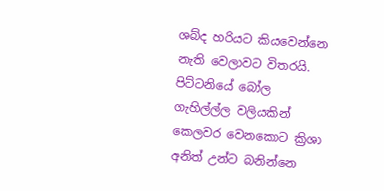ශබ්ද හරියට කියවෙන්නෙ නැති වෙලාවට විතරයි. පිට්ටනියේ බෝල ගැහිල්ල්ල වලියකින් කෙලව‍ර වෙනකොට ක්‍රිශා අනිත් උන්ට බනින්නෙ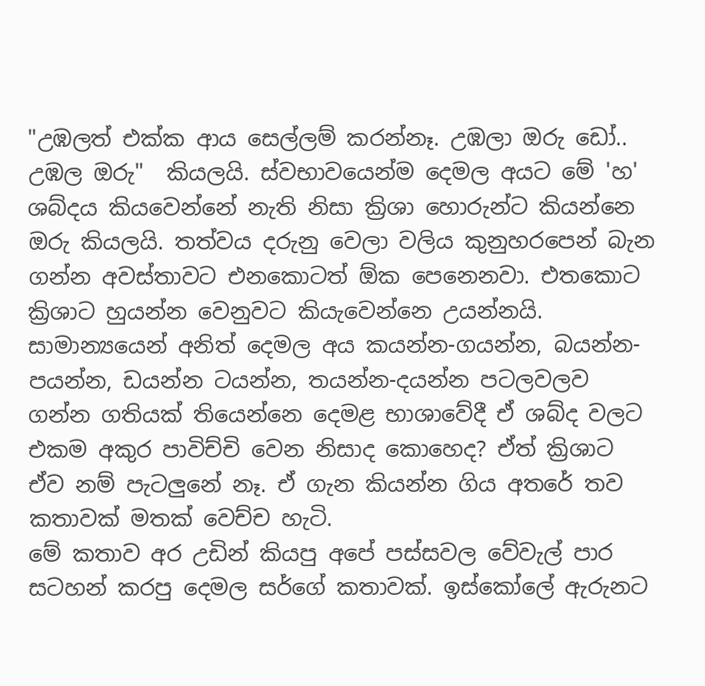"උඹලත් එක්ක ආය සෙල්ලම් කරන්නෑ. උඹලා ඔරු ඩෝ.. උඹල ඔරු"  කියලයි. ස්වභාවයෙන්ම දෙමල අයට මේ 'හ' ශබ්ද‍ය කියවෙන්නේ නැති නිසා ක්‍රිශා හොරුන්ට කියන්නෙ ඔරු කියලයි. තත්වය දරුනු වෙලා වලිය කුනුහරපෙන් බැන ගන්න අවස්තාවට එනකොටත් ඕක පෙනෙනවා. එතකොට ක්‍රිශාට හුයන්න වෙනුවට කියැවෙන්නෙ උයන්නයි. සාමාන්‍යයෙන් අනිත් දෙමල අය කයන්න-ගයන්න, බයන්න-පයන්න, ඩයන්න ටයන්න, තයන්න-දයන්න පටලවලව ගන්න ගතියක් තියෙන්නෙ දෙමළ භාශාවේදී ඒ ශබ්ද වලට එකම අකුර පාවිච්චි වෙන නිසාද කොහෙද? ඒත් ක්‍රිශාට ඒව නම් පැටලුනේ නෑ. ඒ ගැන කියන්න ගිය අතරේ තව කතාවක් මතක් වෙච්ච හැටි.
මේ කතාව අර උඩින් කියපු අපේ පස්සවල වේවැල් පාර සටහන් කරපු දෙමල ස‍ර්ගේ කතාවක්. ඉස්කෝලේ ඇරුනට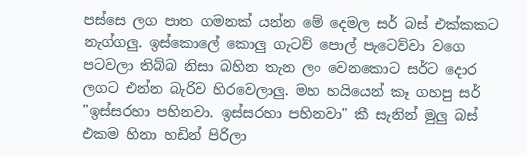පස්සෙ ලග පාත ගමනක් යන්න මේ දෙමල සර් බස් එක්කකට නැග්ගලු. ඉස්කොලේ කොලු ගැටව් පොල් පැටෙව්වා වගෙ පටවලා තිබ්බ නිසා බහින තැන ලං වෙනකොට සර්ට දොර ලගට එන්න බැරිව හිරවෙලාලු. මහ හයියෙන් කෑ ගහපු සර් "ඉස්සරහා පහිනවා. ඉස්සරහා පහිනවා" කී සැනින් මුලු බස් එකම හිනා හඩින් පිරිලා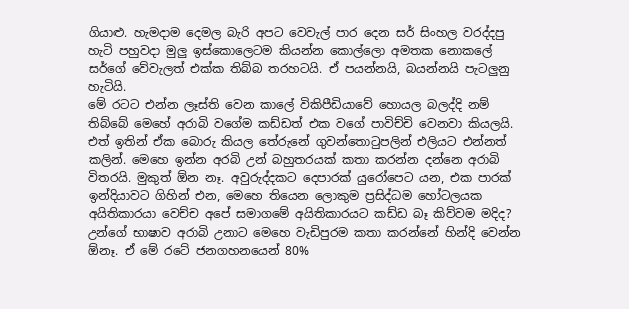ගියාළු. හැමදාම දෙමල බැරි අපට වෙවැල් පාර දෙන සර් සිංහල වරද්දපු හැටි පහුවදා මුලු ඉස්කොලෙටම කියන්න කොල්ලො අමතක නොකලේ සර්ගේ වේවැලත් එක්ක තිබ්බ තරහටයි. ඒ පයන්නයි, බයන්නයි පැටලුනු හැටියි.
මේ රටට එන්න ලෑස්ති වෙන කාලේ විකිපීඩියාවේ හොයල බලද්දි නම් තිබ්බේ මෙහේ අරාබි වගේම කඩ්ඩත් එක වගේ පාවිච්චි වෙනවා කියලයි. එත් ඉතින් ඒක බොරු කියල තේරුනේ ගුවන්තොටුපලින් එලියට එන්නත් කලින්. මෙහෙ ඉන්න අරබි උන් බහුතරයක් කතා කරන්න දන්නෙ අරාබි විතරයි. මුකුත් ඕන නෑ. අවුරුද්දකට දෙපාරක් යුරෝපෙට යන, එක පාරක් ඉන්දියාවට ගිහින් එන, මෙහෙ තියෙන ලොකුම ප්‍රසිද්ධම හෝටලයක අයිතිකාරයා වෙච්ච අපේ සමාගමේ අයිතිකාරයට කඩ්ඩ බෑ කිව්වම මදිද? උන්ගේ භාෂාව අරාබි උනාට මෙහෙ වැඩිපුරම කතා කරන්නේ හින්දි වෙන්න ඕනෑ. ඒ මේ රටේ ජනගහනයෙන් 80%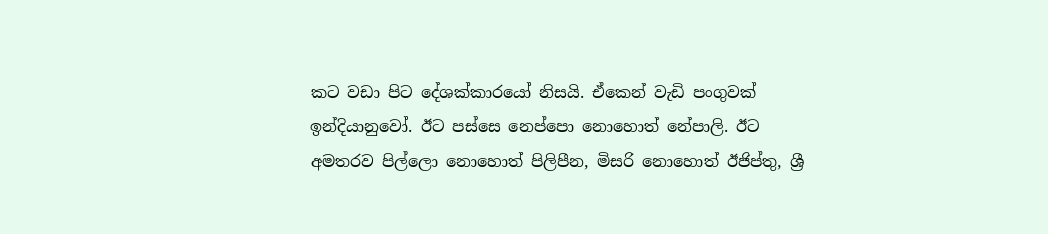කට වඩා පිට දේශක්කාරයෝ නිසයි. ඒකෙන් වැඩි පංගුවක් ඉන්දියානුවෝ. ඊට පස්සෙ නෙප්පො නොහොත් නේපාලි. ඊට අමතරව පිල්ලො නොහොත් පිලිපීන, මිසරි නොහොත් ඊජිප්තු, ශ්‍රී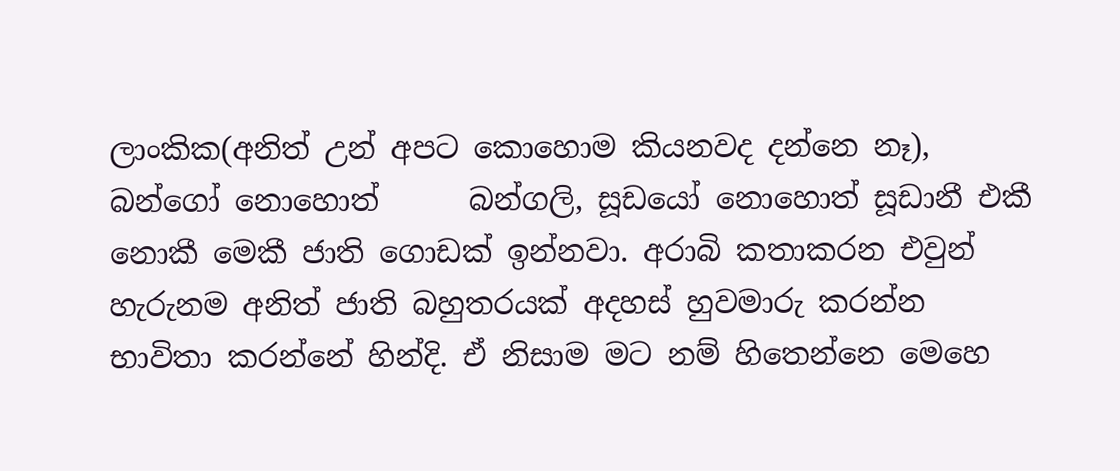ලාංකික(අනිත් උන් අපට කොහොම කියනවද දන්නෙ නෑ), බන්ගෝ නොහොත්      බන්ගලි, සූඩයෝ නොහොත් සූඩානී එකී නොකී මෙකී ජාති ගොඩක් ඉන්නවා. අරාබි කතාකරන එවුන් හැරුනම අනිත් ජාති බහුතරයක් අදහස් හුවමාරු කරන්න භාවිතා කරන්නේ හින්දි. ඒ නිසාම මට නම් හිතෙන්නෙ මෙහෙ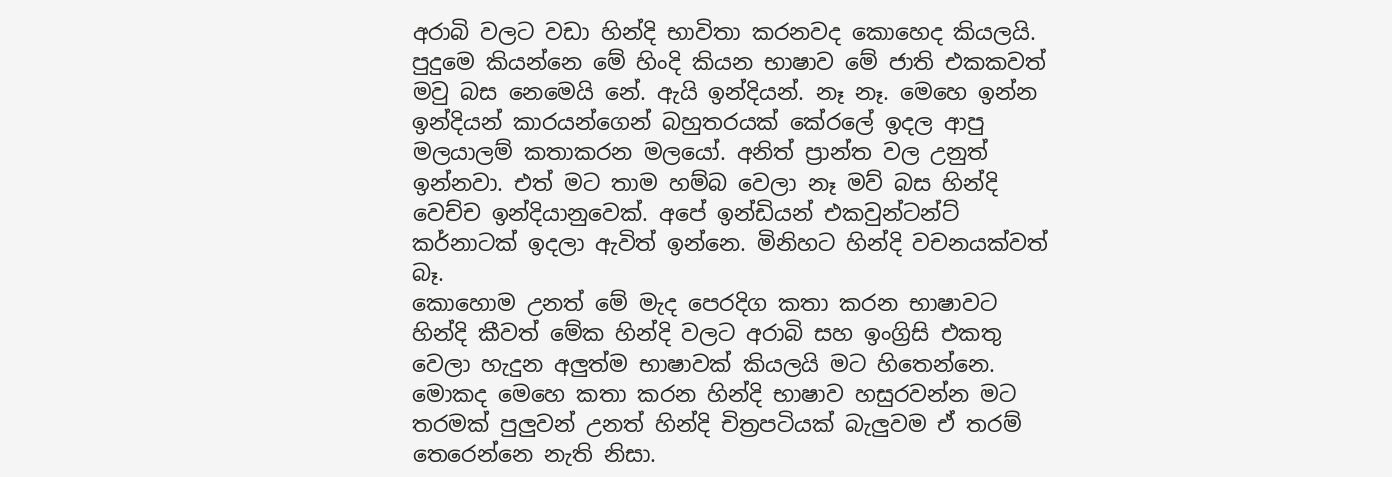අරාබි වලට වඩා හින්දි භාවිතා කරනවද කොහෙද කියලයි. පුදුමෙ කියන්නෙ මේ හිංදි කියන භාෂාව මේ ජාති එකකවත් මවු බස නෙමෙයි නේ. ඇයි ඉන්දියන්. නෑ නෑ. මෙහෙ ඉන්න ඉන්දියන් කාරයන්ගෙන් බහුතරයක් කේරලේ ඉදල ආපු මලයාලම් කතාකරන මලයෝ. අනිත් ප්‍රාන්ත වල උනුත් ඉන්නවා. එත් මට තාම හම්බ වෙලා නෑ මව් බස හින්දි වෙච්ච ඉන්දියානුවෙක්. අපේ ඉන්ඩියන් එකවුන්ටන්ට් කර්නාටක් ඉදලා ඇවිත් ඉන්නෙ. මිනිහට හින්දි වචනයක්වත් බෑ.
කොහොම උනත් මේ මැද පෙරදිග කතා කරන භාෂාවට හින්දි කීවත් මේක හින්දි වලට අරාබි සහ ඉංග්‍රිසි එකතු වෙලා හැදුන අලුත්ම භාෂාවක් කියලයි මට හිතෙන්නෙ. මොකද මෙහෙ කතා කරන හින්දි භාෂාව හසුරවන්න මට තරමක් පුලුවන් උනත් හින්දි චිත්‍රපටි‍යක් බැලුවම ඒ තරම් තෙරෙන්නෙ නැති නිසා.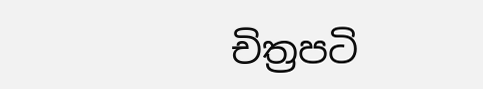චිත්‍රපටි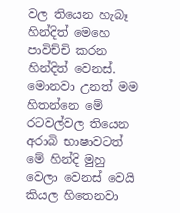වල තියෙන හැබෑ හින්දිත් මෙහෙ පාවිච්චි කරන හින්දිත් වෙනස්. මොනවා උනත් මම හිතන්නෙ මේ රටවල්වල තියෙන අරාබි භාෂාවටත් මේ හින්දි මුහු වෙලා වෙනස් වෙයි  කියල හිතෙනවා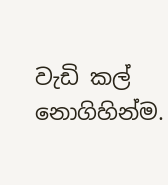වැඩි කල් නොගිහින්ම.